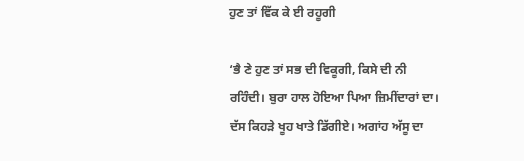ਹੁਣ ਤਾਂ ਵਿੱਕ ਕੇ ਈ ਰਹੂਗੀ

‘ਭੈ ਣੇ ਹੁਣ ਤਾਂ ਸਭ ਦੀ ਵਿਕੂਗੀ, ਕਿਸੇ ਦੀ ਨੀ ਰਹਿੰਦੀ। ਬੁਰਾ ਹਾਲ ਹੋਇਆ ਪਿਆ ਜ਼ਿਮੀਂਦਾਰਾਂ ਦਾ। ਦੱਸ ਕਿਹੜੇ ਖੂਹ ਖਾਤੇ ਡਿੱਗੀਏ। ਅਗਾਂਹ ਅੱਸੂ ਦਾ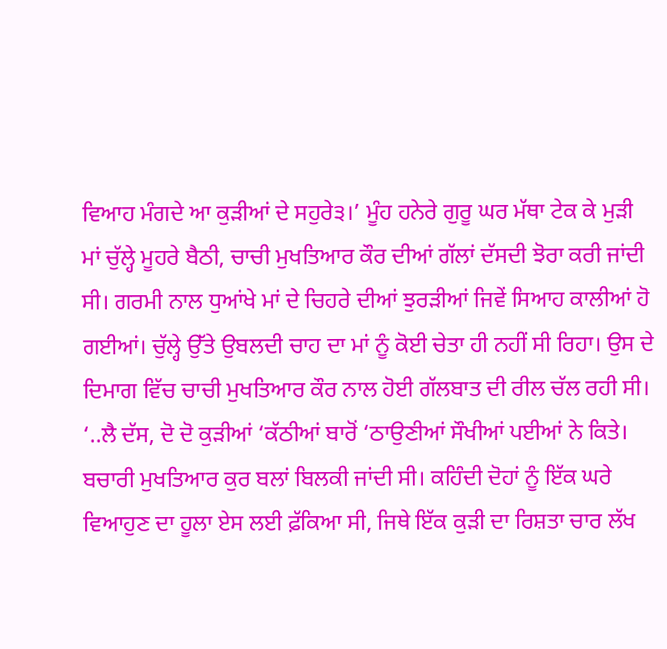ਵਿਆਹ ਮੰਗਦੇ ਆ ਕੁੜੀਆਂ ਦੇ ਸਹੁਰੇ੩।’ ਮੂੰਹ ਹਨੇਰੇ ਗੁਰੂ ਘਰ ਮੱਥਾ ਟੇਕ ਕੇ ਮੁੜੀ ਮਾਂ ਚੁੱਲ੍ਹੇ ਮੂਹਰੇ ਬੈਠੀ, ਚਾਚੀ ਮੁਖਤਿਆਰ ਕੌਰ ਦੀਆਂ ਗੱਲਾਂ ਦੱਸਦੀ ਝੋਰਾ ਕਰੀ ਜਾਂਦੀ ਸੀ। ਗਰਮੀ ਨਾਲ ਧੁਆਂਖੇ ਮਾਂ ਦੇ ਚਿਹਰੇ ਦੀਆਂ ਝੁਰੜੀਆਂ ਜਿਵੇਂ ਸਿਆਹ ਕਾਲੀਆਂ ਹੋ ਗਈਆਂ। ਚੁੱਲ੍ਹੇ ਉੱਤੇ ਉਬਲਦੀ ਚਾਹ ਦਾ ਮਾਂ ਨੂੰ ਕੋਈ ਚੇਤਾ ਹੀ ਨਹੀਂ ਸੀ ਰਿਹਾ। ਉਸ ਦੇ ਦਿਮਾਗ ਵਿੱਚ ਚਾਚੀ ਮੁਖਤਿਆਰ ਕੌਰ ਨਾਲ ਹੋਈ ਗੱਲਬਾਤ ਦੀ ਰੀਲ ਚੱਲ ਰਹੀ ਸੀ। ‘..ਲੈ ਦੱਸ, ਦੋ ਦੋ ਕੁੜੀਆਂ ‘ਕੱਠੀਆਂ ਬਾਰੋਂ ‘ਠਾਉਣੀਆਂ ਸੌਖੀਆਂ ਪਈਆਂ ਨੇ ਕਿਤੇ। ਬਚਾਰੀ ਮੁਖਤਿਆਰ ਕੁਰ ਬਲਾਂ ਬਿਲਕੀ ਜਾਂਦੀ ਸੀ। ਕਹਿੰਦੀ ਦੋਹਾਂ ਨੂੰ ਇੱਕ ਘਰੇ ਵਿਆਹੁਣ ਦਾ ਹੂਲਾ ਏਸ ਲਈ ਫ਼ੱਕਿਆ ਸੀ, ਜਿਥੇ ਇੱਕ ਕੁੜੀ ਦਾ ਰਿਸ਼ਤਾ ਚਾਰ ਲੱਖ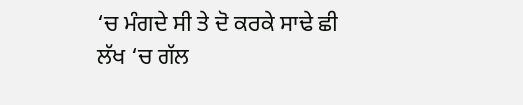‘ਚ ਮੰਗਦੇ ਸੀ ਤੇ ਦੋ ਕਰਕੇ ਸਾਢੇ ਛੀ ਲੱਖ ‘ਚ ਗੱਲ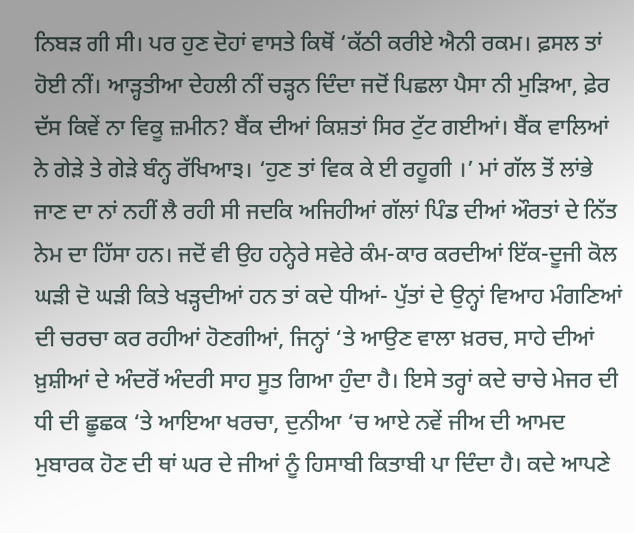ਨਿਬੜ ਗੀ ਸੀ। ਪਰ ਹੁਣ ਦੋਹਾਂ ਵਾਸਤੇ ਕਿਥੋਂ ‘ਕੱਠੀ ਕਰੀਏ ਐਨੀ ਰਕਮ। ਫ਼ਸਲ ਤਾਂ ਹੋਈ ਨੀਂ। ਆੜ੍ਹਤੀਆ ਦੇਹਲੀ ਨੀਂ ਚੜ੍ਹਨ ਦਿੰਦਾ ਜਦੋਂ ਪਿਛਲਾ ਪੈਸਾ ਨੀ ਮੁੜਿਆ, ਫ਼ੇਰ ਦੱਸ ਕਿਵੇਂ ਨਾ ਵਿਕੂ ਜ਼ਮੀਨ? ਬੈਂਕ ਦੀਆਂ ਕਿਸ਼ਤਾਂ ਸਿਰ ਟੁੱਟ ਗਈਆਂ। ਬੈਂਕ ਵਾਲਿਆਂ ਨੇ ਗੇੜੇ ਤੇ ਗੇੜੇ ਬੰਨ੍ਹ ਰੱਖਿਆ੩। ‘ਹੁਣ ਤਾਂ ਵਿਕ ਕੇ ਈ ਰਹੂਗੀ ।’ ਮਾਂ ਗੱਲ ਤੋਂ ਲਾਂਭੇ ਜਾਣ ਦਾ ਨਾਂ ਨਹੀਂ ਲੈ ਰਹੀ ਸੀ ਜਦਕਿ ਅਜਿਹੀਆਂ ਗੱਲਾਂ ਪਿੰਡ ਦੀਆਂ ਔਰਤਾਂ ਦੇ ਨਿੱਤ ਨੇਮ ਦਾ ਹਿੱਸਾ ਹਨ। ਜਦੋਂ ਵੀ ਉਹ ਹਨ੍ਹੇਰੇ ਸਵੇਰੇ ਕੰਮ-ਕਾਰ ਕਰਦੀਆਂ ਇੱਕ-ਦੂਜੀ ਕੋਲ ਘੜੀ ਦੋ ਘੜੀ ਕਿਤੇ ਖੜ੍ਹਦੀਆਂ ਹਨ ਤਾਂ ਕਦੇ ਧੀਆਂ- ਪੁੱਤਾਂ ਦੇ ਉਨ੍ਹਾਂ ਵਿਆਹ ਮੰਗਣਿਆਂ ਦੀ ਚਰਚਾ ਕਰ ਰਹੀਆਂ ਹੋਣਗੀਆਂ, ਜਿਨ੍ਹਾਂ ‘ਤੇ ਆਉਣ ਵਾਲਾ ਖ਼ਰਚ, ਸਾਹੇ ਦੀਆਂ ਖ਼ੁਸ਼ੀਆਂ ਦੇ ਅੰਦਰੋਂ ਅੰਦਰੀ ਸਾਹ ਸੂਤ ਗਿਆ ਹੁੰਦਾ ਹੈ। ਇਸੇ ਤਰ੍ਹਾਂ ਕਦੇ ਚਾਚੇ ਮੇਜਰ ਦੀ ਧੀ ਦੀ ਛੂਛਕ ‘ਤੇ ਆਇਆ ਖਰਚਾ, ਦੁਨੀਆ ‘ਚ ਆਏ ਨਵੇਂ ਜੀਅ ਦੀ ਆਮਦ ਮੁਬਾਰਕ ਹੋਣ ਦੀ ਥਾਂ ਘਰ ਦੇ ਜੀਆਂ ਨੂੰ ਹਿਸਾਬੀ ਕਿਤਾਬੀ ਪਾ ਦਿੰਦਾ ਹੈ। ਕਦੇ ਆਪਣੇ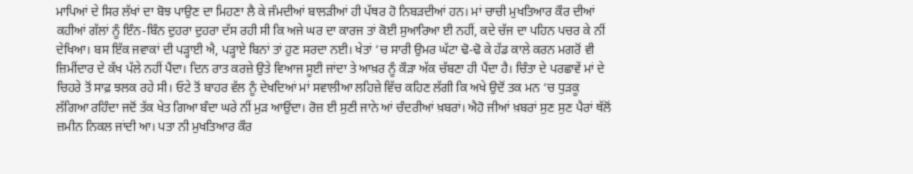ਮਾਪਿਆਂ ਦੇ ਸਿਰ ਲੱਖਾਂ ਦਾ ਬੋਝ ਪਾਉਣ ਦਾ ਮਿਹਣਾ ਲੈ ਕੇ ਜੰਮਦੀਆਂ ਬਾਲੜੀਆਂ ਹੀ ਪੱਥਰ ਹੋ ਨਿਬੜਦੀਆਂ ਹਨ। ਮਾਂ ਚਾਚੀ ਮੁਖਤਿਆਰ ਕੌਰ ਦੀਆਂ ਕਹੀਆਂ ਗੱਲਾਂ ਨੂੰ ਇੰਨ-ਬਿੰਨ ਦੁਹਰਾ ਦੁਹਰਾ ਦੱਸ ਰਹੀ ਸੀ ਕਿ ਅਜੇ ਘਰ ਦਾ ਕਾਰਜ ਤਾਂ ਕੋਈ ਸੁਆਰਿਆ ਈ ਨਹੀਂ, ਕਦੇ ਚੱਜ ਦਾ ਪਹਿਨ ਪਚਰ ਕੇ ਨੀਂ ਦੇਖਿਆ। ਬਸ ਇੱਕ ਜਵਾਕਾਂ ਦੀ ਪੜ੍ਹਾਈ ਐ, ਪੜ੍ਹਾਏ ਬਿਨਾਂ ਤਾਂ ਹੁਣ ਸਰਦਾ ਨਈ। ਖੇਤਾਂ ‘ਚ ਸਾਰੀ ਉਮਰ ਘੱਟਾ ਢੋ-ਢੋ ਕੇ ਹੱਡ ਕਾਲੇ ਕਰਨ ਮਗਰੋਂ ਵੀ ਜ਼ਿਮੀਂਦਾਰ ਦੇ ਕੱਖ ਪੱਲੇ ਨਹੀਂ ਪੈਂਦਾ। ਦਿਨ ਰਾਤ ਕਰਜ਼ੇ ਉਤੇ ਵਿਆਜ ਸੂਈ ਜਾਂਦਾ ਤੇ ਆਖ਼ਰ ਨੂੰ ਕੌੜਾ ਅੱਕ ਚੱਬਣਾ ਹੀ ਪੈਂਦਾ ਹੈ। ਚਿੰਤਾ ਦੇ ਪਰਛਾਵੇਂ ਮਾਂ ਦੇ ਚਿਹਰੇ ਤੋਂ ਸਾਫ਼ ਝਲਕ ਰਹੇ ਸੀ। ਓਟੇ ਤੋਂ ਬਾਹਰ ਵੱਲ ਨੂੰ ਦੇਖਦਿਆਂ ਮਾਂ ਸਵਾਲੀਆ ਲਹਿਜ਼ੇ ਵਿੱਚ ਕਹਿਣ ਲੱਗੀ ਕਿ ਅਖੇ ਉਦੋਂ ਤਕ ਮਨ ‘ਚ ਧੁੜਕੂ ਲੱਗਿਆ ਰਹਿੰਦਾ ਜਦੋਂ ਤੱਕ ਖੇਤ ਗਿਆ ਬੰਦਾ ਘਰੇ ਨੀਂ ਮੁੜ ਆਉਂਦਾ। ਰੋਜ਼ ਈ ਸੁਣੀ ਜਾਨੇ ਆਂ ਚੰਦਰੀਆਂ ਖ਼ਬਰਾਂ। ਐਹੋ ਜੀਆਂ ਖ਼ਬਰਾਂ ਸੁਣ ਸੁਣ ਪੈਰਾਂ ਥੱਲੋਂ ਜ਼ਮੀਨ ਨਿਕਲ ਜਾਂਦੀ ਆ। ਪਤਾ ਨੀ ਮੁਖਤਿਆਰ ਕੌਰ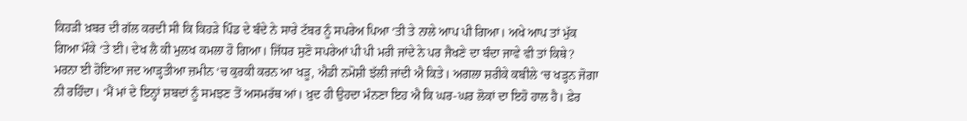ਕਿਹੜੀ ਖ਼ਬਰ ਦੀ ਗੱਲ ਕਰਦੀ ਸੀ ਕਿ ਕਿਹੜੇ ਪਿੰਡ ਦੇ ਬੰਦੇ ਨੇ ਸਾਰੇ ਟੱਬਰ ਨੂੰ ਸਪਰੇਅ ਪਿਆ ‘ਤੀ ਤੇ ਨਾਲੇ ਆਪ ਪੀ ਗਿਆ। ਅਖੇ ਆਪ ਤਾਂ ਮੁੱਕ ਗਿਆ ਮੌਕੇ ‘ਤੇ ਈ। ਦੇਖ ਲੈ ਕੀ ਮੁਲਖ ਕਮਲਾ ਹੋ ਗਿਆ। ਜਿੱਧਰ ਸੁਣੋ ਸਪਰੇਆਂ ਪੀ ਪੀ ਮਰੀ ਜਾਂਦੇ ਨੇ ਪਰ ਜੈਖਣੇ ਦਾ ਬੰਦਾ ਜਾਵੇ ਵੀ ਤਾਂ ਕਿਥੇ? ਮਰਨਾ ਈ ਹੋਇਆ ਜਦ ਆੜ੍ਹਤੀਆ ਜ਼ਮੀਨ ‘ਚ ਕੁਰਕੀ ਕਰਨ ਆ ਖੜੂ, ਐਡੀ ਨਮੋਸ਼ੀ ਝੱਲੀ ਜਾਂਦੀ ਐ ਕਿਤੇ। ਅਗਲਾ ਸ਼ਰੀਕੇ ਕਬੀਲੇ ‘ਚ ਖੜ੍ਹਨ ਜੋਗਾ ਨੀ ਰਹਿੰਦਾ। ‘ਮੈਂ ਮਾਂ ਦੇ ਇਨ੍ਹਾਂ ਸ਼ਬਦਾਂ ਨੂੰ ਸਮਝਣ ਤੋਂ ਅਸਮਰੱਥ ਆਂ। ਖ਼ੁਦ ਹੀ ਉਹਦਾ ਮੰਨਣਾ ਇਹ ਐ ਕਿ ਘਰ-ਘਰ ਲੋਕਾਂ ਦਾ ਇਹੋ ਹਾਲ ਹੈ। ਫ਼ੇਰ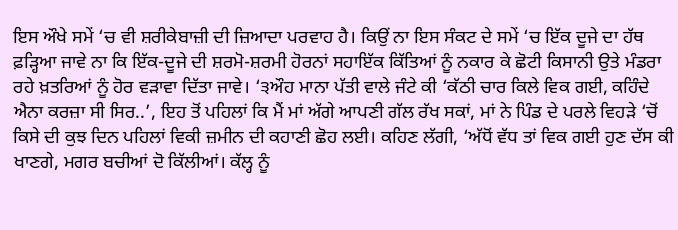ਇਸ ਔਖੇ ਸਮੇਂ ‘ਚ ਵੀ ਸ਼ਰੀਕੇਬਾਜ਼ੀ ਦੀ ਜ਼ਿਆਦਾ ਪਰਵਾਹ ਹੈ। ਕਿਉਂ ਨਾ ਇਸ ਸੰਕਟ ਦੇ ਸਮੇਂ ‘ਚ ਇੱਕ ਦੂਜੇ ਦਾ ਹੱਥ ਫ਼ੜ੍ਹਿਆ ਜਾਵੇ ਨਾ ਕਿ ਇੱਕ-ਦੂਜੇ ਦੀ ਸ਼ਰਮੋ-ਸ਼ਰਮੀ ਹੋਰਨਾਂ ਸਹਾਇੱਕ ਕਿੱਤਿਆਂ ਨੂੰ ਨਕਾਰ ਕੇ ਛੋਟੀ ਕਿਸਾਨੀ ਉਤੇ ਮੰਡਰਾ ਰਹੇ ਖ਼ਤਰਿਆਂ ਨੂੰ ਹੋਰ ਵੜਾਵਾ ਦਿੱਤਾ ਜਾਵੇ। ‘੩ਔਹ ਮਾਨਾ ਪੱਤੀ ਵਾਲੇ ਜੰਟੇ ਕੀ ‘ਕੱਠੀ ਚਾਰ ਕਿਲੇ ਵਿਕ ਗਈ, ਕਹਿੰਦੇ ਐਨਾ ਕਰਜ਼ਾ ਸੀ ਸਿਰ..’, ਇਹ ਤੋਂ ਪਹਿਲਾਂ ਕਿ ਮੈਂ ਮਾਂ ਅੱਗੇ ਆਪਣੀ ਗੱਲ ਰੱਖ ਸਕਾਂ, ਮਾਂ ਨੇ ਪਿੰਡ ਦੇ ਪਰਲੇ ਵਿਹੜੇ ‘ਚੋਂ ਕਿਸੇ ਦੀ ਕੁਝ ਦਿਨ ਪਹਿਲਾਂ ਵਿਕੀ ਜ਼ਮੀਨ ਦੀ ਕਹਾਣੀ ਛੋਹ ਲਈ। ਕਹਿਣ ਲੱਗੀ, ‘ਅੱਧੋਂ ਵੱਧ ਤਾਂ ਵਿਕ ਗਈ ਹੁਣ ਦੱਸ ਕੀ ਖਾਣਗੇ, ਮਗਰ ਬਚੀਆਂ ਦੋ ਕਿੱਲੀਆਂ। ਕੱਲ੍ਹ ਨੂੰ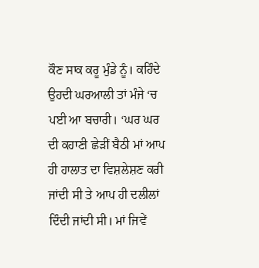ਕੌਣ ਸਾਕ ਕਰੂ ਮੁੰਡੇ ਨੂੰ। ਕਹਿੰਦੇ ਉਹਦੀ ਘਰਆਲੀ ਤਾਂ ਮੰਜੇ ‘ਚ ਪਈ ਆ ਬਚਾਰੀ। ‘ਘਰ ਘਰ ਦੀ ਕਹਾਣੀ ਛੇੜੀਂ ਬੈਠੀ ਮਾਂ ਆਪ ਹੀ ਹਾਲਾਤ ਦਾ ਵਿਸ਼ਲੇਸ਼ਣ ਕਰੀ ਜਾਂਦੀ ਸੀ ਤੇ ਆਪ ਹੀ ਦਲੀਲਾਂ ਦਿੰਦੀ ਜਾਂਦੀ ਸੀ। ਮਾਂ ਜਿਵੇਂ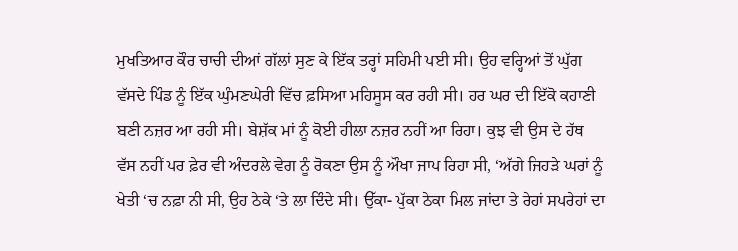ਮੁਖਤਿਆਰ ਕੌਰ ਚਾਚੀ ਦੀਆਂ ਗੱਲਾਂ ਸੁਣ ਕੇ ਇੱਕ ਤਰ੍ਹਾਂ ਸਹਿਮੀ ਪਈ ਸੀ। ਉਹ ਵਰ੍ਹਿਆਂ ਤੋਂ ਘੁੱਗ ਵੱਸਦੇ ਪਿੰਡ ਨੂੰ ਇੱਕ ਘੁੰਮਣਘੇਰੀ ਵਿੱਚ ਫ਼ਸਿਆ ਮਹਿਸੂਸ ਕਰ ਰਹੀ ਸੀ। ਹਰ ਘਰ ਦੀ ਇੱਕੋ ਕਹਾਣੀ ਬਣੀ ਨਜ਼ਰ ਆ ਰਹੀ ਸੀ। ਬੇਸ਼ੱਕ ਮਾਂ ਨੂੰ ਕੋਈ ਹੀਲਾ ਨਜ਼ਰ ਨਹੀਂ ਆ ਰਿਹਾ। ਕੁਝ ਵੀ ਉਸ ਦੇ ਹੱਥ ਵੱਸ ਨਹੀਂ ਪਰ ਫ਼ੇਰ ਵੀ ਅੰਦਰਲੇ ਵੇਗ ਨੂੰ ਰੋਕਣਾ ਉਸ ਨੂੰ ਔਖਾ ਜਾਪ ਰਿਹਾ ਸੀ, ‘ਅੱਗੇ ਜਿਹੜੇ ਘਰਾਂ ਨੂੰ ਖੇਤੀ ‘ਚ ਨਫ਼ਾ ਨੀ ਸੀ, ਉਹ ਠੇਕੇ ‘ਤੇ ਲਾ ਦਿੰਦੇ ਸੀ। ਉੱਕਾ- ਪੁੱਕਾ ਠੇਕਾ ਮਿਲ ਜਾਂਦਾ ਤੇ ਰੇਹਾਂ ਸਪਰੇਹਾਂ ਦਾ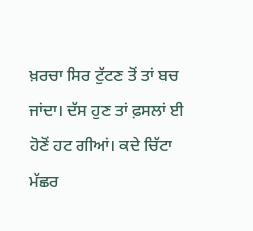ਖ਼ਰਚਾ ਸਿਰ ਟੁੱਟਣ ਤੋਂ ਤਾਂ ਬਚ ਜਾਂਦਾ। ਦੱਸ ਹੁਣ ਤਾਂ ਫ਼ਸਲਾਂ ਈ ਹੋਣੋਂ ਹਟ ਗੀਆਂ। ਕਦੇ ਚਿੱਟਾ ਮੱਛਰ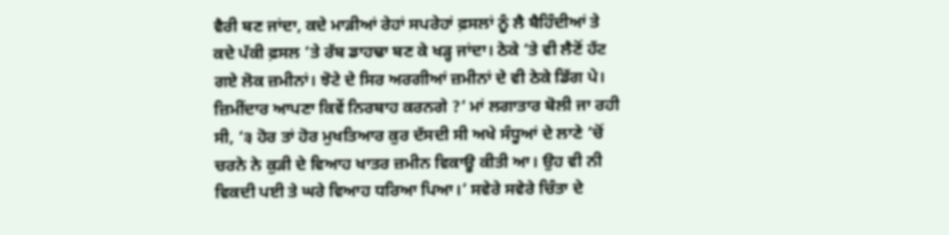ਵੈਰੀ ਬਣ ਜਾਂਦਾ, ਕਦੇ ਮਾੜੀਆਂ ਰੇਹਾਂ ਸਪਰੇਹਾਂ ਫ਼ਸਲਾਂ ਨੂੰ ਲੈ ਬੈਹਿੰਦੀਆਂ ਤੇ ਕਦੇ ਪੱਕੀ ਫ਼ਸਲ ‘ਤੇ ਰੱਬ ਡਾਹਢਾ ਬਣ ਕੇ ਖੜ੍ਹ ਜਾਂਦਾ। ਠੇਕੇ ‘ਤੇ ਵੀ ਲੈਣੋਂ ਹੱਟ ਗਏ ਲੋਕ ਜ਼ਮੀਨਾਂ। ਝੋਟੇ ਦੇ ਸਿਰ ਅਰਗੀਆਂ ਜ਼ਮੀਨਾਂ ਦੇ ਵੀ ਠੇਕੇ ਡਿੱਗ ਪੇ। ਜ਼ਿਮੀਂਦਾਰ ਆਪਣਾ ਕਿਵੇਂ ਨਿਰਬਾਹ ਕਰਨਗੇ ?’ ਮਾਂ ਲਗਾਤਾਰ ਬੋਲੀ ਜਾ ਰਹੀ ਸੀ, ‘੩ ਹੋਰ ਤਾਂ ਹੋਰ ਮੁਖਤਿਆਰ ਕੁਰ ਦੱਸਦੀ ਸੀ ਅਖੇ ਸੰਧੂਆਂ ਦੇ ਲਾਣੇ ‘ਚੋਂ ਚਰਨੇ ਨੇ ਕੁੜੀ ਦੇ ਵਿਆਹ ਖਾਤਰ ਜ਼ਮੀਨ ਵਿਕਾਊ ਕੀਤੀ ਆ। ਉਹ ਵੀ ਨੀ ਵਿਕਦੀ ਪਈ ਤੇ ਘਰੇ ਵਿਆਹ ਧਰਿਆ ਪਿਆ।’ ਸਵੇਰੇ ਸਵੇਰੇ ਚਿੰਤਾ ਦੇ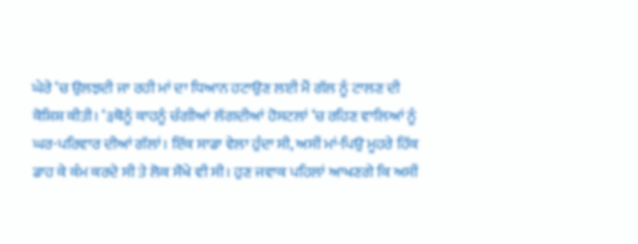ਘੇਰੇ ‘ਚ ਉਲਝਦੀ ਜਾ ਰਹੀ ਮਾਂ ਦਾ ਧਿਆਨ ਹਟਾਉਣ ਲਈ ਮੈਂ ਗੱਲ ਨੂੰ ਟਾਲਣ ਦੀ ਕੋਸ਼ਿਸ਼ ਕੀਤੀ। ‘੩ਥੋਨੂੰ ਕਾਹਨੂੰ ਚੰਗੀਆਂ ਲੱਗਦੀਆਂ ਹੋਸਟਲਾਂ ‘ਚ ਰਹਿਣ ਵਾਲਿਆਂ ਨੂੰ ਘਰ-ਪਰਿਵਾਰ ਦੀਆਂ ਗੱਲਾਂ। ਇੱਕ ਸਾਡਾ ਵੇਲਾ ਹੁੰਦਾ ਸੀ, ਅਸੀਂ ਮਾਂ-ਪਿਉ ਮੂਹਰੇ ਹਿੱਕ ਡਾਹ ਕੇ ਕੰਮ ਕਰਦੇ ਸੀ ਤੇ ਲੋਕ ਸੌਖੇ ਵੀ ਸੀ। ਹੁਣ ਜਵਾਕ ਪਹਿਲਾਂ ਆਖਣਗੇ ਕਿ ਅਸੀਂ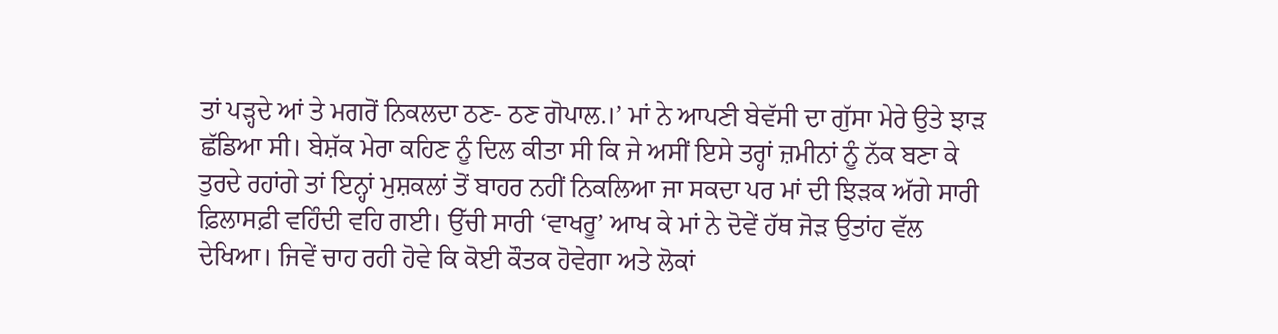ਤਾਂ ਪੜ੍ਹਦੇ ਆਂ ਤੇ ਮਗਰੋਂ ਨਿਕਲਦਾ ਠਣ- ਠਣ ਗੋਪਾਲ.।’ ਮਾਂ ਨੇ ਆਪਣੀ ਬੇਵੱਸੀ ਦਾ ਗੁੱਸਾ ਮੇਰੇ ਉਤੇ ਝਾੜ ਛੱਡਿਆ ਸੀ। ਬੇਸ਼ੱਕ ਮੇਰਾ ਕਹਿਣ ਨੂੰ ਦਿਲ ਕੀਤਾ ਸੀ ਕਿ ਜੇ ਅਸੀਂ ਇਸੇ ਤਰ੍ਹਾਂ ਜ਼ਮੀਨਾਂ ਨੂੰ ਨੱਕ ਬਣਾ ਕੇ ਤੁਰਦੇ ਰਹਾਂਗੇ ਤਾਂ ਇਨ੍ਹਾਂ ਮੁਸ਼ਕਲਾਂ ਤੋਂ ਬਾਹਰ ਨਹੀਂ ਨਿਕਲਿਆ ਜਾ ਸਕਦਾ ਪਰ ਮਾਂ ਦੀ ਝਿੜਕ ਅੱਗੇ ਸਾਰੀ ਫ਼ਿਲਾਸਫ਼ੀ ਵਹਿੰਦੀ ਵਹਿ ਗਈ। ਉੱਚੀ ਸਾਰੀ ‘ਵਾਖਰੂ’ ਆਖ ਕੇ ਮਾਂ ਨੇ ਦੋਵੇਂ ਹੱਥ ਜੋੜ ਉਤਾਂਹ ਵੱਲ ਦੇਖਿਆ। ਜਿਵੇਂ ਚਾਹ ਰਹੀ ਹੋਵੇ ਕਿ ਕੋਈ ਕੌਤਕ ਹੋਵੇਗਾ ਅਤੇ ਲੋਕਾਂ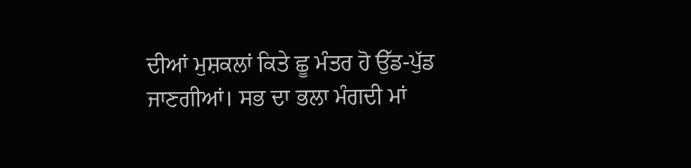ਦੀਆਂ ਮੁਸ਼ਕਲਾਂ ਕਿਤੇ ਛੂ ਮੰਤਰ ਹੋ ਉੱਡ-ਪੁੱਡ ਜਾਣਗੀਆਂ। ਸਭ ਦਾ ਭਲਾ ਮੰਗਦੀ ਮਾਂ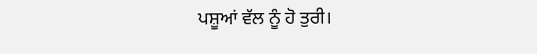ਪਸ਼ੂਆਂ ਵੱਲ ਨੂੰ ਹੋ ਤੁਰੀ।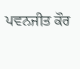ਪਵਨਜੀਤ ਕੌਰ